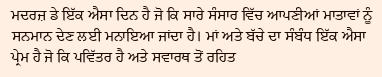ਮਦਰਜ਼ ਡੇ ਇੱਕ ਐਸਾ ਦਿਨ ਹੈ ਜੋ ਕਿ ਸਾਰੇ ਸੰਸਾਰ ਵਿੱਚ ਆਪਣੀਆਂ ਮਾਤਾਵਾਂ ਨੂੰ ਸਨਮਾਨ ਦੇਣ ਲਈ ਮਨਾਇਆ ਜਾਂਦਾ ਹੈ। ਮਾਂ ਅਤੇ ਬੱਚੇ ਦਾ ਸੰਬੰਧ ਇੱਕ ਐਸਾ ਪ੍ਰੇਮ ਹੈ ਜੋ ਕਿ ਪਵਿੱਤਰ ਹੈ ਅਤੇ ਸਵਾਰਥ ਤੋਂ ਰਹਿਤ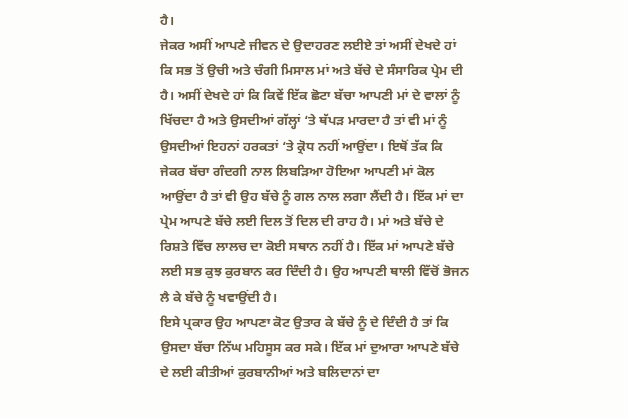ਹੈ।
ਜੇਕਰ ਅਸੀਂ ਆਪਣੇ ਜੀਵਨ ਦੇ ਉਦਾਹਰਣ ਲਈਏ ਤਾਂ ਅਸੀਂ ਦੇਖਦੇ ਹਾਂ ਕਿ ਸਭ ਤੋਂ ਉਚੀ ਅਤੇ ਚੰਗੀ ਮਿਸਾਲ ਮਾਂ ਅਤੇ ਬੱਚੇ ਦੇ ਸੰਸਾਰਿਕ ਪ੍ਰੇਮ ਦੀ ਹੈ। ਅਸੀਂ ਦੇਖਦੇ ਹਾਂ ਕਿ ਕਿਵੇਂ ਇੱਕ ਛੋਟਾ ਬੱਚਾ ਆਪਣੀ ਮਾਂ ਦੇ ਵਾਲਾਂ ਨੂੰ ਖਿੱਚਦਾ ਹੈ ਅਤੇ ਉਸਦੀਆਂ ਗੱਲ੍ਹਾਂ ‘ਤੇ ਥੱਪੜ ਮਾਰਦਾ ਹੈ ਤਾਂ ਵੀ ਮਾਂ ਨੂੰ ਉਸਦੀਆਂ ਇਹਨਾਂ ਹਰਕਤਾਂ ‘ਤੇ ਕ੍ਰੋਧ ਨਹੀਂ ਆਉਂਦਾ। ਇਥੋਂ ਤੱਕ ਕਿ ਜੇਕਰ ਬੱਚਾ ਗੰਦਗੀ ਨਾਲ ਲਿਬੜਿਆ ਹੋਇਆ ਆਪਣੀ ਮਾਂ ਕੋਲ ਆਉਂਦਾ ਹੈ ਤਾਂ ਵੀ ਉਹ ਬੱਚੇ ਨੂੰ ਗਲ ਨਾਲ ਲਗਾ ਲੈਂਦੀ ਹੈ। ਇੱਕ ਮਾਂ ਦਾ ਪ੍ਰੇਮ ਆਪਣੇ ਬੱਚੇ ਲਈ ਦਿਲ ਤੋਂ ਦਿਲ ਦੀ ਰਾਹ ਹੈ। ਮਾਂ ਅਤੇ ਬੱਚੇ ਦੇ ਰਿਸ਼ਤੇ ਵਿੱਚ ਲਾਲਚ ਦਾ ਕੋਈ ਸਥਾਨ ਨਹੀਂ ਹੈ। ਇੱਕ ਮਾਂ ਆਪਣੇ ਬੱਚੇ ਲਈ ਸਭ ਕੁਝ ਕੁਰਬਾਨ ਕਰ ਦਿੰਦੀ ਹੈ। ਉਹ ਆਪਣੀ ਥਾਲੀ ਵਿੱਚੋਂ ਭੋਜਨ ਲੈ ਕੇ ਬੱਚੇ ਨੂੰ ਖਵਾਉਂਦੀ ਹੈ।
ਇਸੇ ਪ੍ਰਕਾਰ ਉਹ ਆਪਣਾ ਕੋਟ ਉਤਾਰ ਕੇ ਬੱਚੇ ਨੂੰ ਦੇ ਦਿੰਦੀ ਹੈ ਤਾਂ ਕਿ ਉਸਦਾ ਬੱਚਾ ਨਿੱਘ ਮਹਿਸੂਸ ਕਰ ਸਕੇ। ਇੱਕ ਮਾਂ ਦੁਆਰਾ ਆਪਣੇ ਬੱਚੇ ਦੇ ਲਈ ਕੀਤੀਆਂ ਕੁਰਬਾਨੀਆਂ ਅਤੇ ਬਲਿਦਾਨਾਂ ਦਾ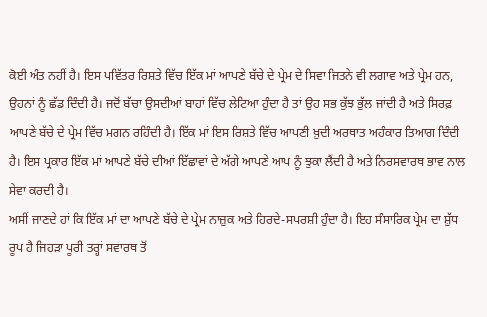ਕੋਈ ਅੰਤ ਨਹੀਂ ਹੈ। ਇਸ ਪਵਿੱਤਰ ਰਿਸ਼ਤੇ ਵਿੱਚ ਇੱਕ ਮਾਂ ਆਪਣੇ ਬੱਚੇ ਦੇ ਪ੍ਰੇਮ ਦੇ ਸਿਵਾ ਜਿਤਨੇ ਵੀ ਲਗਾਵ ਅਤੇ ਪ੍ਰੇਮ ਹਨ, ਉਹਨਾਂ ਨੂੰ ਛੱਡ ਦਿੰਦੀ ਹੈ। ਜਦੋਂ ਬੱਚਾ ਉਸਦੀਆਂ ਬਾਹਾਂ ਵਿੱਚ ਲੇਟਿਆ ਹੁੰਦਾ ਹੈ ਤਾਂ ਉਹ ਸਭ ਕੁੱਝ ਭੁੱਲ ਜਾਂਦੀ ਹੈ ਅਤੇ ਸਿਰਫ਼ ਆਪਣੇ ਬੱਚੇ ਦੇ ਪ੍ਰੇਮ ਵਿੱਚ ਮਗਨ ਰਹਿੰਦੀ ਹੈ। ਇੱਕ ਮਾਂ ਇਸ ਰਿਸ਼ਤੇ ਵਿੱਚ ਆਪਣੀ ਖ਼ੁਦੀ ਅਰਥਾਤ ਅਹੰਕਾਰ ਤਿਆਗ ਦਿੰਦੀ ਹੈ। ਇਸ ਪ੍ਰਕਾਰ ਇੱਕ ਮਾਂ ਆਪਣੇ ਬੱਚੇ ਦੀਆਂ ਇੱਛਾਵਾਂ ਦੇ ਅੱਗੇ ਆਪਣੇ ਆਪ ਨੂੰ ਝੁਕਾ ਲੈਂਦੀ ਹੈ ਅਤੇ ਨਿਰਸਵਾਰਥ ਭਾਵ ਨਾਲ ਸੇਵਾ ਕਰਦੀ ਹੈ।
ਅਸੀਂ ਜਾਣਦੇ ਹਾਂ ਕਿ ਇੱਕ ਮਾਂ ਦਾ ਆਪਣੇ ਬੱਚੇ ਦੇ ਪ੍ਰੇਮ ਨਾਜ਼ੁਕ ਅਤੇ ਹਿਰਦੇ-ਸਪਰਸ਼ੀ ਹੁੰਦਾ ਹੈ। ਇਹ ਸੰਸਾਰਿਕ ਪ੍ਰੇਮ ਦਾ ਸ਼ੁੱਧ ਰੂਪ ਹੈ ਜਿਹੜਾ ਪੂਰੀ ਤਰ੍ਹਾਂ ਸਵਾਰਥ ਤੋਂ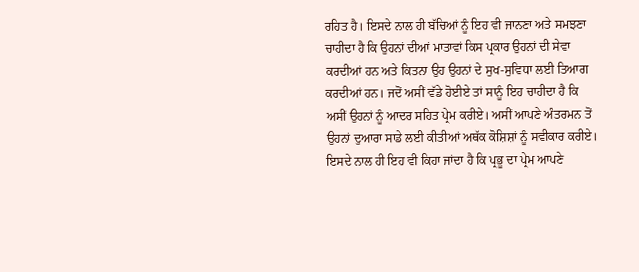ਰਹਿਤ ਹੈ। ਇਸਦੇ ਨਾਲ ਹੀ ਬੱਚਿਆਂ ਨੂੰ ਇਹ ਵੀ ਜਾਨਣਾ ਅਤੇ ਸਮਝਣਾ ਚਾਹੀਦਾ ਹੈ ਕਿ ਉਹਨਾਂ ਦੀਆਂ ਮਾਤਾਵਾਂ ਕਿਸ ਪ੍ਰਕਾਰ ਉਹਨਾਂ ਦੀ ਸੇਵਾ ਕਰਦੀਆਂ ਹਨ ਅਤੇ ਕਿਤਨਾ ਉਹ ਉਹਨਾਂ ਦੇ ਸੁਖ-ਸੁਵਿਧਾ ਲਈ ਤਿਆਗ ਕਰਦੀਆਂ ਹਨ। ਜਦੋਂ ਅਸੀਂ ਵੱਡੇ ਹੋਈਏ ਤਾਂ ਸਾਨੂੰ ਇਹ ਚਾਹੀਦਾ ਹੈ ਕਿ ਅਸੀਂ ਉਹਨਾਂ ਨੂੰ ਆਦਰ ਸਹਿਤ ਪ੍ਰੇਮ ਕਰੀਏ। ਅਸੀਂ ਆਪਣੇ ਅੰਤਰਮਨ ਤੋਂ ਉਹਨਾਂ ਦੁਆਰਾ ਸਾਡੇ ਲਈ ਕੀਤੀਆਂ ਅਥੱਕ ਕੋਸ਼ਿਸ਼ਾਂ ਨੂੰ ਸਵੀਕਾਰ ਕਰੀਏ।
ਇਸਦੇ ਨਾਲ ਹੀ ਇਹ ਵੀ ਕਿਹਾ ਜਾਂਦਾ ਹੈ ਕਿ ਪ੍ਰਭੂ ਦਾ ਪ੍ਰੇਮ ਆਪਣੇ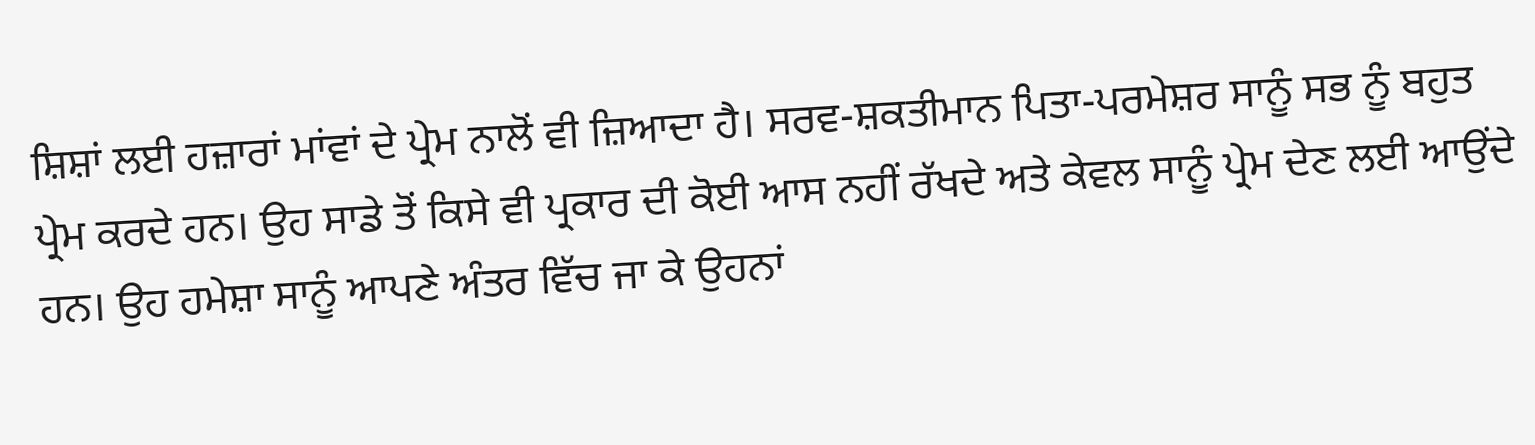ਸ਼ਿਸ਼ਾਂ ਲਈ ਹਜ਼ਾਰਾਂ ਮਾਂਵਾਂ ਦੇ ਪ੍ਰੇਮ ਨਾਲੋਂ ਵੀ ਜ਼ਿਆਦਾ ਹੈ। ਸਰਵ-ਸ਼ਕਤੀਮਾਨ ਪਿਤਾ-ਪਰਮੇਸ਼ਰ ਸਾਨੂੰ ਸਭ ਨੂੰ ਬਹੁਤ ਪ੍ਰੇਮ ਕਰਦੇ ਹਨ। ਉਹ ਸਾਡੇ ਤੋਂ ਕਿਸੇ ਵੀ ਪ੍ਰਕਾਰ ਦੀ ਕੋਈ ਆਸ ਨਹੀਂ ਰੱਖਦੇ ਅਤੇ ਕੇਵਲ ਸਾਨੂੰ ਪ੍ਰੇਮ ਦੇਣ ਲਈ ਆਉਂਦੇ ਹਨ। ਉਹ ਹਮੇਸ਼ਾ ਸਾਨੂੰ ਆਪਣੇ ਅੰਤਰ ਵਿੱਚ ਜਾ ਕੇ ਉਹਨਾਂ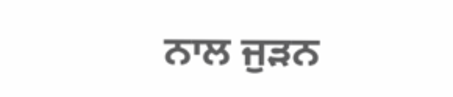ਨਾਲ ਜੁੜਨ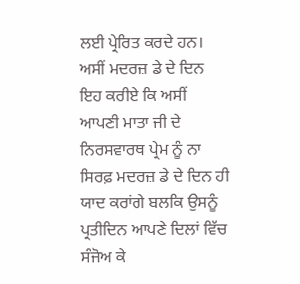ਲਈ ਪ੍ਰੇਰਿਤ ਕਰਦੇ ਹਨ।
ਅਸੀਂ ਮਦਰਜ਼ ਡੇ ਦੇ ਦਿਨ ਇਹ ਕਰੀਏ ਕਿ ਅਸੀਂ ਆਪਣੀ ਮਾਤਾ ਜੀ ਦੇ ਨਿਰਸਵਾਰਥ ਪ੍ਰੇਮ ਨੂੰ ਨਾ ਸਿਰਫ਼ ਮਦਰਜ਼ ਡੇ ਦੇ ਦਿਨ ਹੀ ਯਾਦ ਕਰਾਂਗੇ ਬਲਕਿ ਉਸਨੂੰ ਪ੍ਰਤੀਦਿਨ ਆਪਣੇ ਦਿਲਾਂ ਵਿੱਚ ਸੰਜੋਅ ਕੇ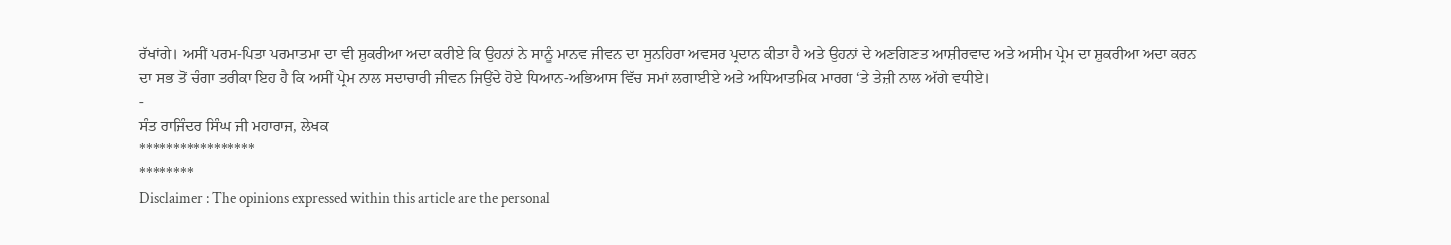ਰੱਖਾਂਗੇ। ਅਸੀਂ ਪਰਮ-ਪਿਤਾ ਪਰਮਾਤਮਾ ਦਾ ਵੀ ਸ਼ੁਕਰੀਆ ਅਦਾ ਕਰੀਏ ਕਿ ਉਹਨਾਂ ਨੇ ਸਾਨੂੰ ਮਾਨਵ ਜੀਵਨ ਦਾ ਸੁਨਹਿਰਾ ਅਵਸਰ ਪ੍ਰਦਾਨ ਕੀਤਾ ਹੈ ਅਤੇ ਉਹਨਾਂ ਦੇ ਅਣਗਿਣਤ ਆਸ਼ੀਰਵਾਦ ਅਤੇ ਅਸੀਮ ਪ੍ਰੇਮ ਦਾ ਸ਼ੁਕਰੀਆ ਅਦਾ ਕਰਨ ਦਾ ਸਭ ਤੋਂ ਚੰਗਾ ਤਰੀਕਾ ਇਹ ਹੈ ਕਿ ਅਸੀਂ ਪ੍ਰੇਮ ਨਾਲ ਸਦਾਚਾਰੀ ਜੀਵਨ ਜਿਉਂਦੇ ਹੋਏ ਧਿਆਨ-ਅਭਿਆਸ ਵਿੱਚ ਸਮਾਂ ਲਗਾਈਏ ਅਤੇ ਅਧਿਆਤਮਿਕ ਮਾਰਗ ‘ਤੇ ਤੇਜ਼ੀ ਨਾਲ ਅੱਗੇ ਵਧੀਏ।
-
ਸੰਤ ਰਾਜਿੰਦਰ ਸਿੰਘ ਜੀ ਮਹਾਰਾਜ, ਲੇਖਕ
*****************
********
Disclaimer : The opinions expressed within this article are the personal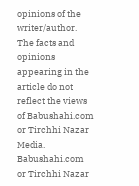opinions of the writer/author. The facts and opinions appearing in the article do not reflect the views of Babushahi.com or Tirchhi Nazar Media. Babushahi.com or Tirchhi Nazar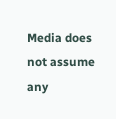Media does not assume any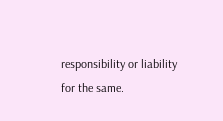responsibility or liability for the same.